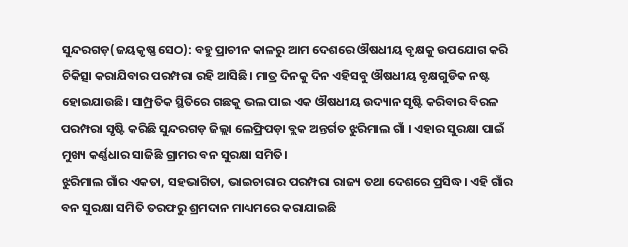ସୁନ୍ଦରଗଡ଼(ଜୟକୃଷ୍ଣ ସେଠ): ବହୁ ପ୍ରାଚୀନ କାଳରୁ ଆମ ଦେଶରେ ଔଷଧୀୟ ବୃକ୍ଷକୁ ଉପଯୋଗ କରି ଚିକିତ୍ସା କରାଯିବାର ପରମ୍ପରା ରହି ଆସିଛି। ମାତ୍ର ଦିନକୁ ଦିନ ଏହିସବୁ ଔଷଧୀୟ ବୃକ୍ଷଗୁଡିକ ନଷ୍ଟ ହୋଇଯାଉଛି। ସାମ୍ପ୍ରତିକ ସ୍ଥିତିରେ ଗଛକୁ ଭଲ ପାଇ ଏକ ଔଷଧୀୟ ଉଦ୍ୟାନ ସୃଷ୍ଟି କରିବାର ବିରଳ ପରମ୍ପରା ସୃଷ୍ଟି କରିଛି ସୁନ୍ଦରଗଡ଼ ଜିଲ୍ଲା ଲେଫ୍ରିପଡ଼ା ବ୍ଲକ ଅନ୍ତର୍ଗତ ଝୁରିମାଲ ଗାଁ । ଏହାର ସୁରକ୍ଷା ପାଇଁ ମୁଖ୍ୟ କର୍ଣ୍ଣଧାର ସାଜିଛି ଗ୍ରାମର ବନ ସୁରକ୍ଷା ସମିତି।
ଝୁରିମାଲ ଗାଁର ଏକତା, ସହଭାଗିତା, ଭାଇଚାରାର ପରମ୍ପରା ରାଜ୍ୟ ତଥା ଦେଶରେ ପ୍ରସିଦ୍ଧ। ଏହି ଗାଁର ବନ ସୁରକ୍ଷା ସମିତି ତରଫରୁ ଶ୍ରମଦାନ ମାଧ୍ୟମରେ କରାଯାଇଛି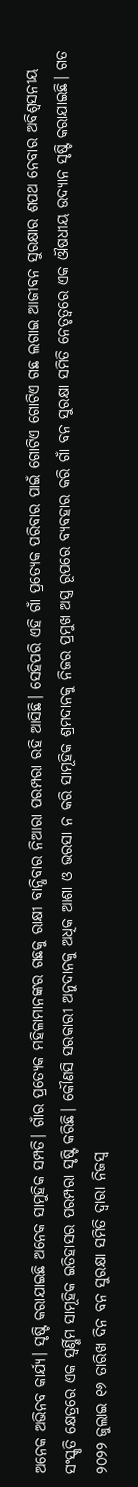ଅନେକ ଅଭିନବ କାର୍ଯ୍ୟ। ସୃଷ୍ଟି କରାଯାଇଛି ଅନେକ ସାମୁହିକ ସମ୍ପତି। ଗାଁର ପ୍ରତ୍ୟେକ ମହିଳାମାନଙ୍କର ଗଛକୁ ରାକ୍ଷୀ ବାନ୍ଧିବାର ନିଆରା ପରମ୍ପରା ରହି ଆସିଛି। ସେହିପରି ଏହି ଗାଁ ପ୍ରତ୍ୟେକ ପରିବାର ପାଇଁ ଗୋଟିଏ ଗୋଟିଏ ଗଛ ଲଗାଇ ଆଜୀବନ ସୁରକ୍ଷାର ଶପଥ ନେବାର ଅବିଶ୍ୱସନୀୟ ସଂସ୍କୃତି କ୍ଷେତ୍ରରେ ଏକ ସ୍ୱର୍ଣ୍ଣିମ ସାମୂହିକ ଇତିହାସର ପରମ୍ପରା ସୃଷ୍ଟି କରିଛି। କୌଣସି ସରକାରୀ ଅନୁଦାନକୁ ଅଧିକ ଆଶା ଓ ଭରସା ନ କରି ସାମୂହିକ ଶ୍ରମଦାନକୁ ନିଜର ପ୍ରମୁଖ ଅସ୍ତ୍ର ରୂପରେ ବ୍ୟବହାର କରି ଗାଁ ବନ ସୁରକ୍ଷା ସମିତି ନେତୃତ୍ୱରେ ଏକ ଔଷଧୀୟ ଉଦ୍ୟାନ ସୃଷ୍ଟି କରାଯାଇଛି। ଗତ ୨୦୨୨ ଜୁଲାଇ ୧୬ ତାରିଖ ଦିନ ବନ ସୁରକ୍ଷା ସମିତି ଦ୍ୱାରା ନିଜସ୍ୱ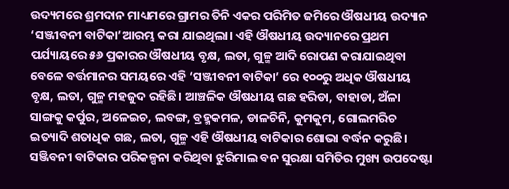ଉଦ୍ୟମରେ ଶ୍ରମଦାନ ମାଧ୍ୟମରେ ଗ୍ରାମର ତିନି ଏକର ପରିମିତ ଜମିରେ ଔଷଧୀୟ ଉଦ୍ୟାନ ‘ସଞ୍ଜୀବନୀ ବାଟିକା’ଆରମ୍ଭ କରା ଯାଇଥିଲା। ଏହି ଔଷଧୀୟ ଉଦ୍ୟାନରେ ପ୍ରଥମ ପର୍ଯ୍ୟାୟରେ ୫୬ ପ୍ରକାରର ଔଷଧୀୟ ବୃକ୍ଷ, ଲତା, ଗୁଳ୍ମ ଆଦି ରୋପଣ କରାଯାଇଥିବା ବେଳେ ବର୍ତ୍ତମାନର ସମୟରେ ଏହି ‘ସଞ୍ଜୀବନୀ ବାଟିକା’ ରେ ୧୦୦ରୁ ଅଧିକ ଔଷଧୀୟ ବୃକ୍ଷ, ଲତା, ଗୁଳ୍ମ ମହଜୁଦ ରହିଛି। ଆଞ୍ଚଳିକ ଔଷଧୀୟ ଗଛ ହରିଡା, ବାହାଡା, ଅଁଳା ସାଙ୍ଗକୁ କର୍ପୁର, ଅଳେଇଚ, ଲବଙ୍ଗ, ବ୍ରହ୍ମକମଳ, ଡାଳଚିନି, କୁମକୁମ, ଗୋଲମରିଚ ଇତ୍ୟାଦି ଶତାଧିକ ଗଛ, ଲତା, ଗୁଳ୍ମ ଏହି ଔଷଧୀୟ ବାଟିକାର ଶୋଭା ବର୍ଦ୍ଧନ କରୁଛି। ସଞ୍ଜିବନୀ ବାଟିକାର ପରିକଳ୍ପନା କରିଥିବା ଝୁରିମାଲ ବନ ସୁରକ୍ଷା ସମିତିର ମୁଖ୍ୟ ଉପଦେଷ୍ଟା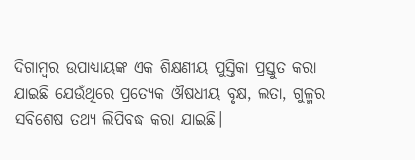ଦିଗାମ୍ବର ଉପାଧ୍ୟାୟଙ୍କ ଏକ ଶିକ୍ଷଣୀୟ ପୁସ୍ତିକା ପ୍ରସ୍ତୁତ କରା ଯାଇଛି ଯେଉଁଥିରେ ପ୍ରତ୍ୟେକ ଔଷଧୀୟ ବୃକ୍ଷ, ଲତା, ଗୁଳ୍ମର ସବିଶେଷ ତଥ୍ୟ ଲିପିବଦ୍ଧ କରା ଯାଇଛି।